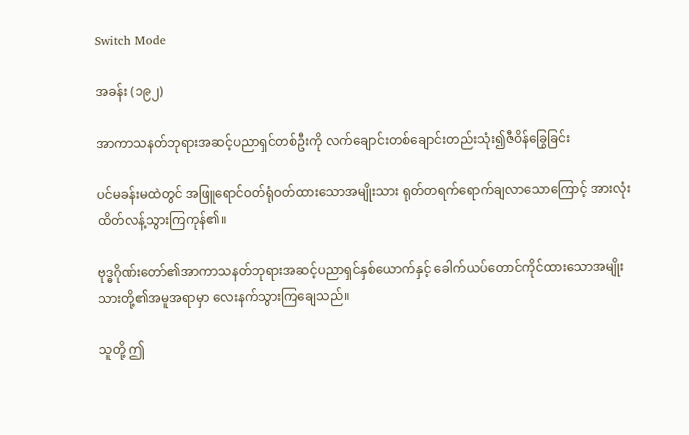Switch Mode

အခန်း (၁၉၂)

အာကာသနတ်ဘုရားအဆင့်ပညာရှင်တစ်ဦးကို လက်ချောင်းတစ်ချောင်းတည်းသုံး၍ဇီဝိန်ခြွေခြင်း

ပင်မခန်းမထဲတွင် အဖြူရောင်ဝတ်ရုံဝတ်ထားသောအမျိုးသား ရုတ်တရက်ရောက်ချလာသောကြောင့် အားလုံးထိတ်လန့်သွားကြကုန်၏။

ဗုဒ္ဓဂိုဏ်းတော်၏အာကာသနတ်ဘုရားအဆင့်ပညာရှင်နှစ်ယောက်နှင့် ခေါက်ယပ်တောင်ကိုင်ထားသောအမျိုးသားတို့၏အမူအရာမှာ လေးနက်သွားကြချေသည်။

သူတို့ ဤ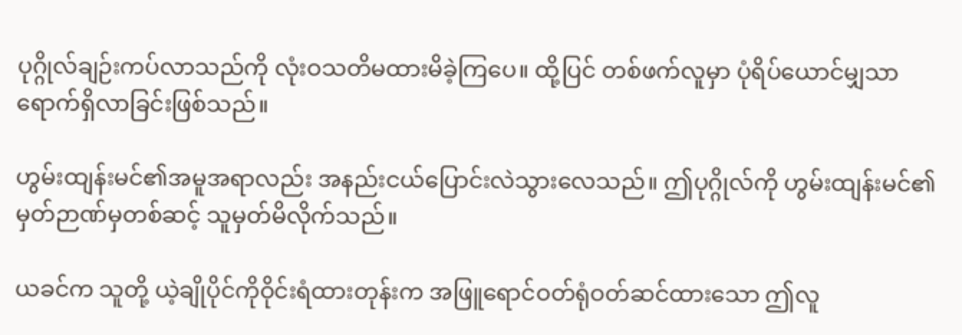ပုဂ္ဂိုလ်ချဉ်းကပ်လာသည်ကို လုံးဝသတိမထားမိခဲ့ကြပေ။ ထို့ပြင် တစ်ဖက်လူမှာ ပုံရိပ်ယောင်မျှသာ ရောက်ရှိလာခြင်းဖြစ်သည်။

ဟွမ်းထျန်းမင်၏အမူအရာလည်း အနည်းငယ်ပြောင်းလဲသွားလေသည်။ ဤပုဂ္ဂိုလ်ကို ဟွမ်းထျန်းမင်၏မှတ်ဉာဏ်မှတစ်ဆင့် သူမှတ်မိလိုက်သည်။

ယခင်က သူတို့ ယဲ့ချိုပိုင်ကိုဝိုင်းရံထားတုန်းက အဖြူရောင်ဝတ်ရုံဝတ်ဆင်ထားသော ဤလူ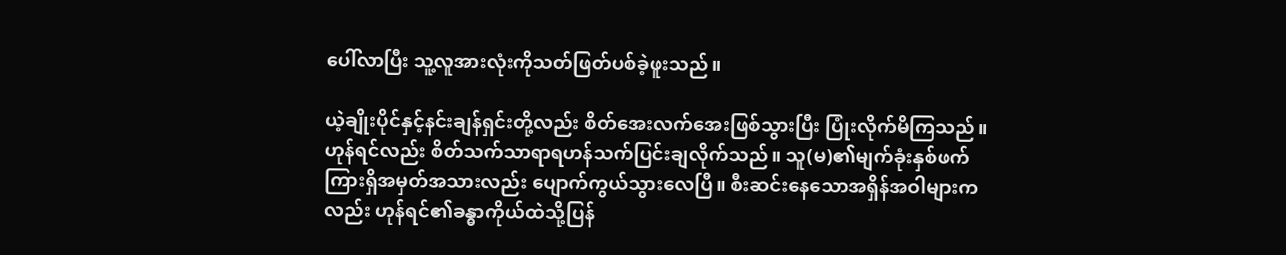ပေါ်လာပြီး သူ့လူအားလုံးကိုသတ်ဖြတ်ပစ်ခဲ့ဖူးသည်။

ယဲ့ချိုးပိုင်နှင့်နင်းချန်ရှင်းတို့လည်း စိတ်အေးလက်အေးဖြစ်သွားပြီး ပြုံးလိုက်မိကြသည်။ ဟုန်ရင်လည်း စိတ်သက်သာရာရဟန်သက်ပြင်းချလိုက်သည်။ သူ(မ)၏မျက်ခုံးနှစ်ဖက်ကြားရှိအမှတ်အသားလည်း ပျောက်ကွယ်သွားလေပြီ။ စီးဆင်းနေသောအရှိန်အဝါများကလည်း ဟုန်ရင်၏ခန္ဓာကိုယ်ထဲသို့ပြန်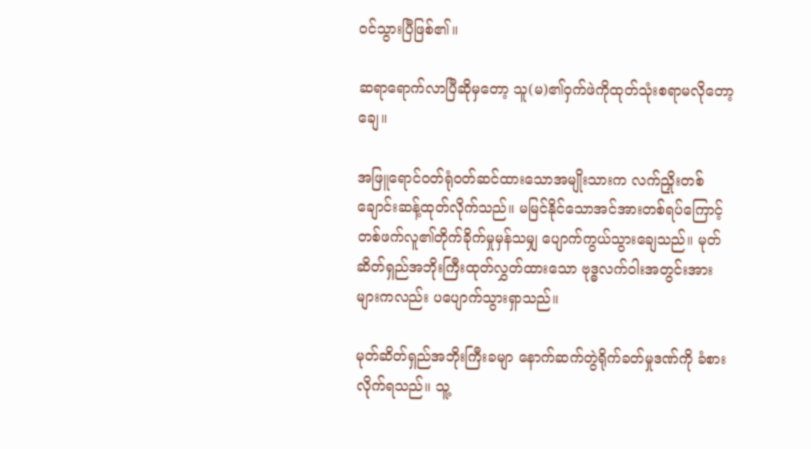ဝင်သွားပြီဖြစ်၏။

ဆရာရောက်လာပြီဆိုမှတော့ သူ(မ)၏ဝှက်ဖဲကိုထုတ်သုံးစရာမလိုတော့ချေ။

အဖြူရောင်ဝတ်ရုံဝတ်ဆင်ထားသောအမျိုးသားက လက်ညှိုးတစ်ချောင်းဆန့်ထုတ်လိုက်သည်။ မမြင်နိုင်သောအင်အားတစ်ရပ်ကြောင့် တစ်ဖက်လူ၏တိုက်ခိုက်မှုမှန်သမျှ ပျောက်ကွယ်သွားချေသည်။ မုတ်ဆိတ်ရှည်အဘိုးကြီးထုတ်လွှတ်ထားသော ဗုဒ္ဓလက်ဝါးအတွင်းအားများကလည်း ပပျောက်သွားရှာသည်။

မုတ်ဆိတ်ရှည်အဘိုးကြီးခမျာ နောက်ဆက်တွဲရိုက်ခတ်မှုဒဏ်ကို ခံစားလိုက်ရသည်။ သူ့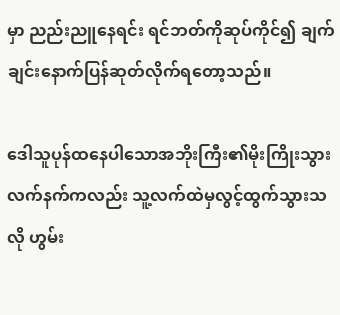မှာ ညည်းညူနေရင်း ရင်ဘတ်ကိုဆုပ်ကိုင်၍ ချက်ချင်းနောက်ပြန်ဆုတ်လိုက်ရတော့သည်။

ဒေါသူပုန်ထနေပါသောအဘိုးကြီး၏မိုးကြိုးသွားလက်နက်ကလည်း သူ့လက်ထဲမှလွင့်ထွက်သွားသလို ဟွမ်း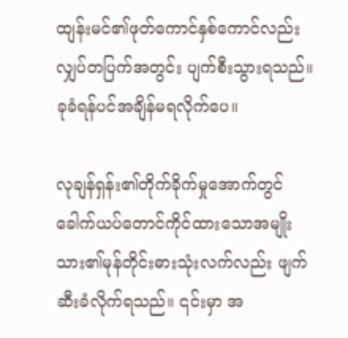ထျန်းမင်၏ဖုတ်ကောင်နှစ်ကောင်လည်း လျှပ်တပြက်အတွင်း ပျက်စီးသွားရသည်။ ခုခံရန်ပင်အချိန်မရလိုက်ပေ။

လုချန်ရှန်း၏တိုက်ခိုက်မှုအောက်တွင် ခေါက်ယပ်တောင်ကိုင်ထားသောအမျိုးသား၏မုန်တိုင်းဓားသုံးလက်လည်း ဖျက်ဆီးခံလိုက်ရသည်။ ၎င်းမှာ အ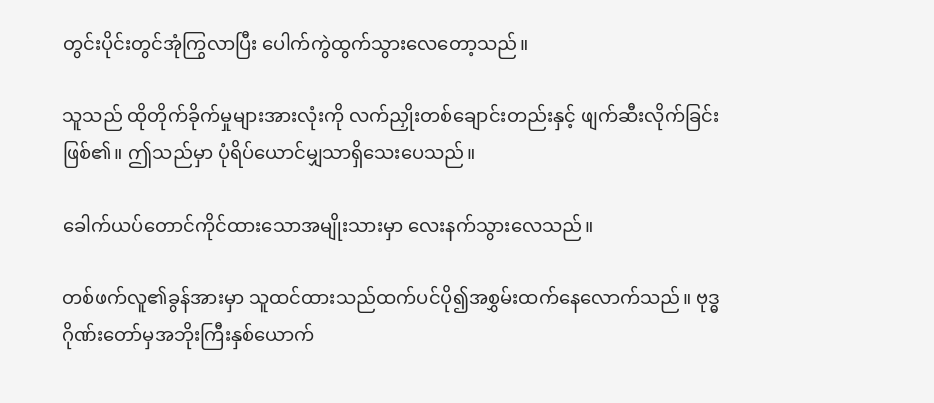တွင်းပိုင်းတွင်အုံကြွလာပြီး ပေါက်ကွဲထွက်သွားလေတော့သည်။

သူသည် ထိုတိုက်ခိုက်မှုများအားလုံးကို လက်ညှိုးတစ်ချောင်းတည်းနှင့် ဖျက်ဆီးလိုက်ခြင်းဖြစ်၏။ ဤသည်မှာ ပုံရိပ်ယောင်မျှသာရှိသေးပေသည်။

ခေါက်ယပ်တောင်ကိုင်ထားသောအမျိုးသားမှာ လေးနက်သွားလေသည်။

တစ်ဖက်လူ၏ခွန်အားမှာ သူထင်ထားသည်ထက်ပင်ပို၍အစွှမ်းထက်နေလောက်သည်။ ဗုဒ္ဓဂိုဏ်းတော်မှအဘိုးကြီးနှစ်ယောက်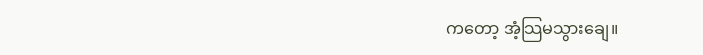ကတော့ အံ့သြမသွားချေ။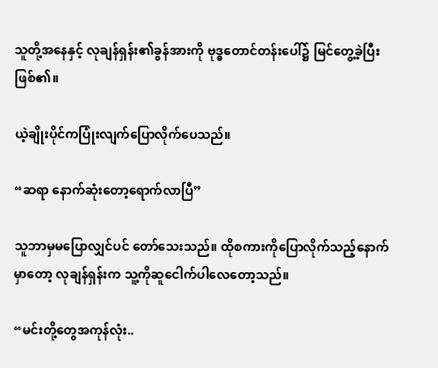သူတို့အနေနှင့် လုချန်ရှန်း၏ခွန်အားကို ဗုဒ္ဓတောင်တန်းပေါ်၌ မြင်တွေ့ခဲ့ပြီးဖြစ်၏။

ယဲ့ချိုးပိုင်ကပြုံးလျက်ပြောလိုက်ပေသည်။

“ဆရာ နောက်ဆုံးတော့ရောက်လာပြီ”

သူဘာမှမပြောလျှင်ပင် တော်သေးသည်။ ထိုစကားကိုပြောလိုက်သည့်နောက်မှာတော့ လုချန်ရှန်းက သူ့ကိုဆူငေါက်ပါလေတော့သည်။

“မင်းတို့တွေအကုန်လုံး..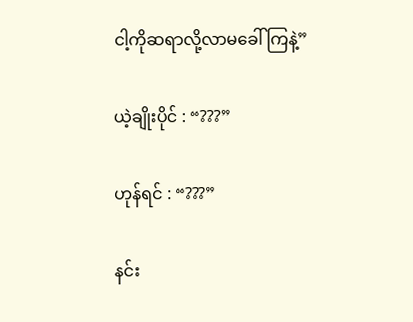ငါ့ကိုဆရာလို့လာမခေါ်ကြနဲ့”

ယဲ့ချိုးပိုင် : “???”

ဟုန်ရင် : “???”

နင်း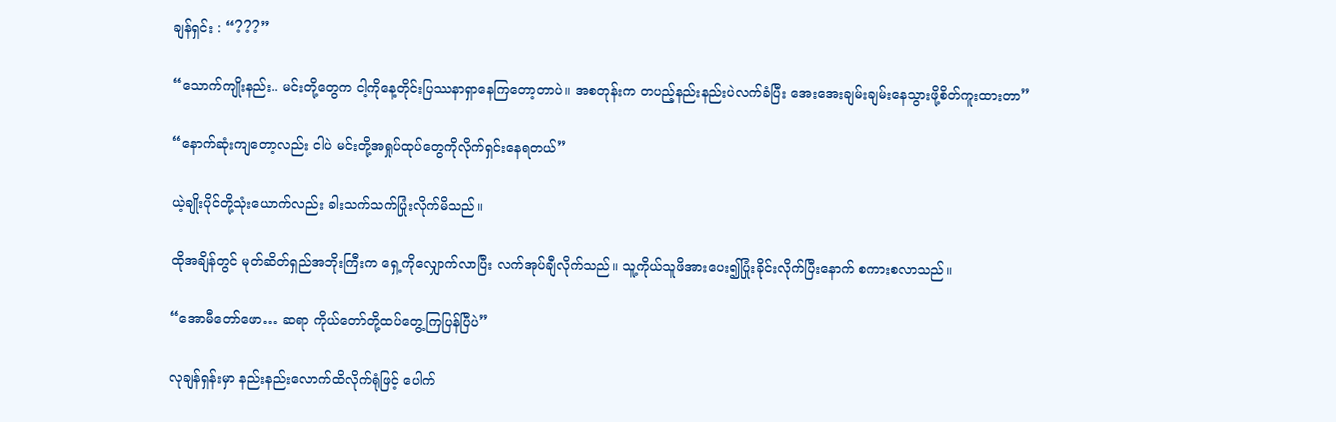ချန်ရှင်း : “???”

“သောက်ကျိုးနည်း.. မင်းတို့တွေက ငါ့ကိုနေ့တိုင်းပြဿနာရှာနေကြတော့တာပဲ။ အစတုန်းက တပည့်နည်းနည်းပဲလက်ခံပြီး အေးအေးချမ်းချမ်းနေသွားဖို့စိတ်ကူးထားတာ”

“နောက်ဆုံးကျတော့လည်း ငါပဲ မင်းတို့အရှုပ်ထုပ်တွေကိုလိုက်ရှင်းနေရတယ်”

ယဲ့ချိုးပိုင်တို့သုံးယောက်လည်း ခါးသက်သက်ပြုံးလိုက်မိသည်။

ထိုအချိန်တွင် မုတ်ဆိတ်ရှည်အဘိုးကြီးက ရှေ့ကိုလျှောက်လာပြီး လက်အုပ်ချီလိုက်သည်။ သူ့ကိုယ်သူဖိအားပေး၍ပြုံးခိုင်းလိုက်ပြီးနောက် စကားစလာသည်။

“အောမီတော်ဖော… ဆရာ ကိုယ်တော်တို့ထပ်တွေ့ကြပြန်ပြီပဲ”

လုချန်ရှန်းမှာ နည်းနည်းလောက်ထိလိုက်ရုံဖြင့် ပေါက်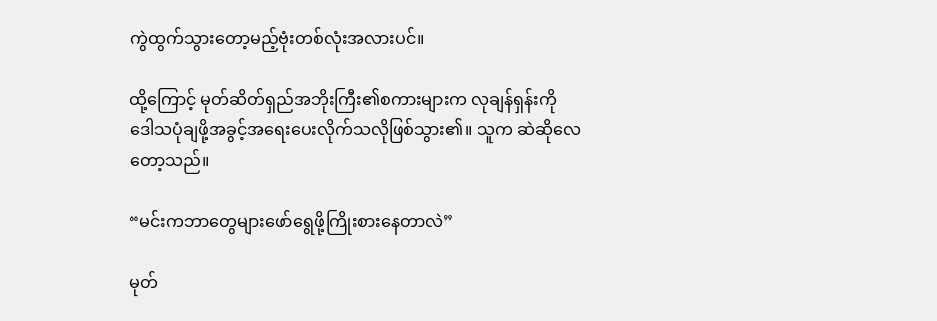ကွဲထွက်သွားတော့မည့်ဗုံးတစ်လုံးအလားပင်။

ထို့ကြောင့် မုတ်ဆိတ်ရှည်အဘိုးကြီး၏စကားများက လုချန်ရှန်းကို ဒေါသပုံချဖို့အခွင့်အရေးပေးလိုက်သလိုဖြစ်သွား၏။ သူက ဆဲဆိုလေတော့သည်။

“မင်းကဘာတွေများဖော်ရွေဖို့ကြိုးစားနေတာလဲ”

မုတ်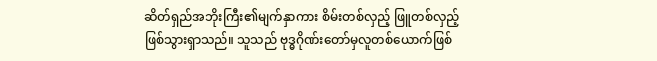ဆိတ်ရှည်အဘိုးကြီး၏မျက်နှာကား စိမ်းတစ်လှည့် ဖြူတစ်လှည့်ဖြစ်သွားရှာသည်။ သူသည် ဗုဒ္ဓဂိုဏ်းတော်မှလူတစ်ယောက်ဖြစ်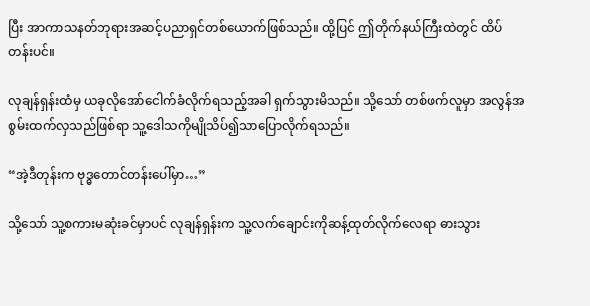ပြီး အာကာသနတ်ဘုရားအဆင့်ပညာရှင်တစ်ယောက်ဖြစ်သည်။ ထို့ပြင် ဤတိုက်နယ်ကြီးထဲတွင် ထိပ်တန်းပင်။

လုချန်ရှန်းထံမှ ယခုလိုအော်ငေါက်ခံလိုက်ရသည့်အခါ ရှက်သွားမိသည်။ သို့သော် တစ်ဖက်လူမှာ အလွန်အစွမ်းထက်လှသည်ဖြစ်ရာ သူ့ဒေါသကိုမျိုသိပ်၍သာပြောလိုက်ရသည်။

“အဲ့ဒီတုန်းက ဗုဒ္ဓတောင်တန်းပေါ်မှာ…”

သို့သော် သူ့စကားမဆုံးခင်မှာပင် လုချန်ရှန်းက သူ့လက်ချောင်းကိုဆန့်ထုတ်လိုက်လေရာ ဓားသွား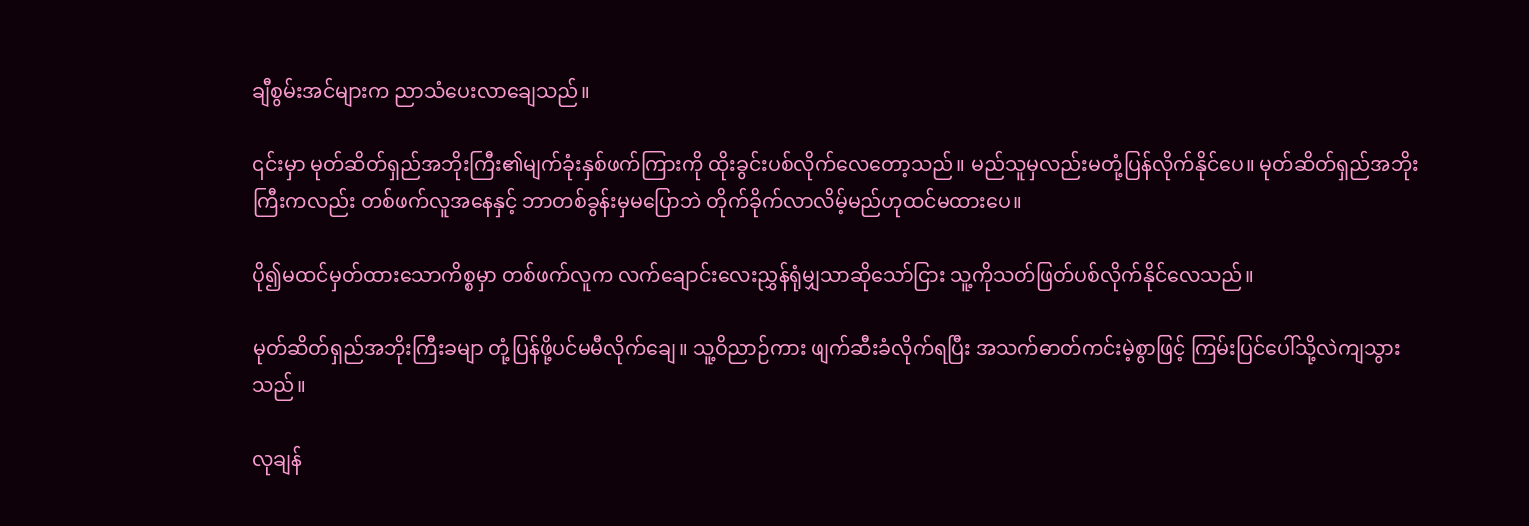ချီစွမ်းအင်များက ညာသံပေးလာချေသည်။

၎င်းမှာ မုတ်ဆိတ်ရှည်အဘိုးကြီး၏မျက်ခုံးနှစ်ဖက်ကြားကို ထိုးခွင်းပစ်လိုက်လေတော့သည်။ မည်သူမှလည်းမတုံ့ပြန်လိုက်နိုင်ပေ။ မုတ်ဆိတ်ရှည်အဘိုးကြီးကလည်း တစ်ဖက်လူအနေနှင့် ဘာတစ်ခွန်းမှမပြောဘဲ တိုက်ခိုက်လာလိမ့်မည်ဟုထင်မထားပေ။

ပို၍မထင်မှတ်ထားသောကိစ္စမှာ တစ်ဖက်လူက လက်ချောင်းလေးညွှန်ရုံမျှသာဆိုသော်ငြား သူ့ကိုသတ်ဖြတ်ပစ်လိုက်နိုင်လေသည်။

မုတ်ဆိတ်ရှည်အဘိုးကြီးခမျာ တုံ့ပြန်ဖို့ပင်မမီလိုက်ချေ။ သူ့ဝိညာဉ်ကား ဖျက်ဆီးခံလိုက်ရပြီး အသက်ဓာတ်ကင်းမဲ့စွာဖြင့် ကြမ်းပြင်ပေါ်သို့လဲကျသွားသည်။

လုချန်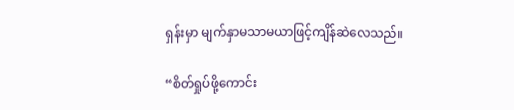ရှန်းမှာ မျက်နှာမသာမယာဖြင့်ကျိန်ဆဲလေသည်။

“စိတ်ရှုပ်ဖို့ကောင်း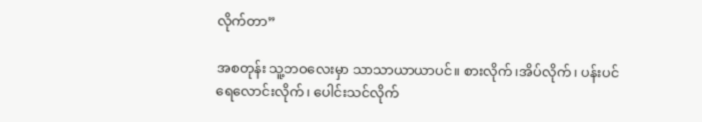လိုက်တာ”

အစတုန်း သူ့ဘဝလေးမှာ သာသာယာယာပင်။ စားလိုက်၊အိပ်လိုက်၊ ပန်းပင်ရေလောင်းလိုက်၊ ပေါင်းသင်လိုက်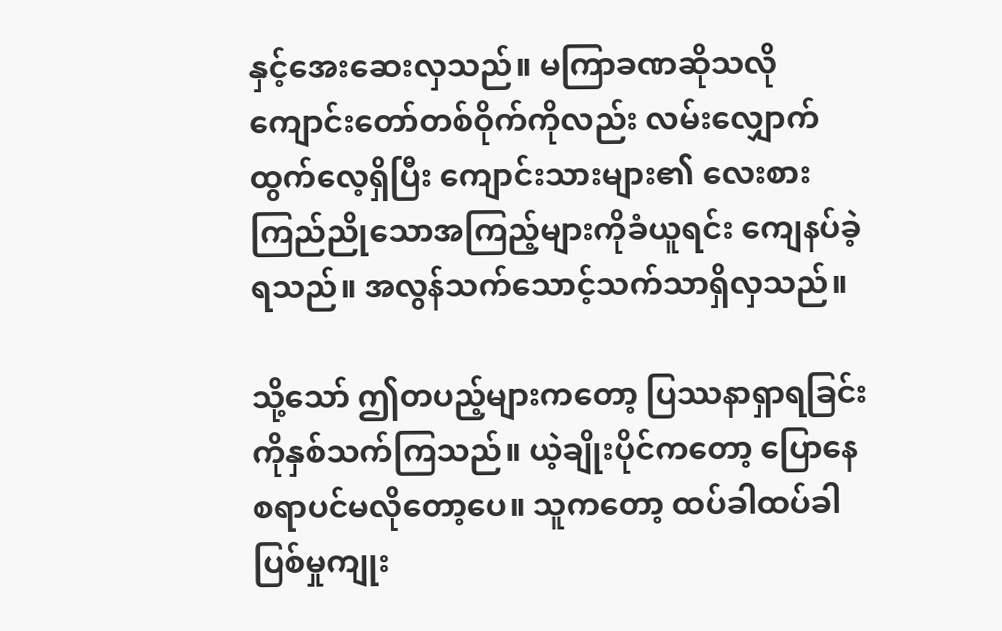နှင့်အေးဆေးလှသည်။ မကြာခဏဆိုသလို ကျောင်းတော်တစ်ဝိုက်ကိုလည်း လမ်းလျှောက်ထွက်လေ့ရှိပြီး ကျောင်းသားများ၏ လေးစားကြည်ညိုသောအကြည့်များကိုခံယူရင်း ကျေနပ်ခဲ့ရသည်။ အလွန်သက်သောင့်သက်သာရှိလှသည်။

သို့သော် ဤတပည့်များကတော့ ပြဿနာရှာရခြင်းကိုနှစ်သက်ကြသည်။ ယဲ့ချိုးပိုင်ကတော့ ပြောနေစရာပင်မလိုတော့ပေ။ သူကတော့ ထပ်ခါထပ်ခါပြစ်မှုကျုး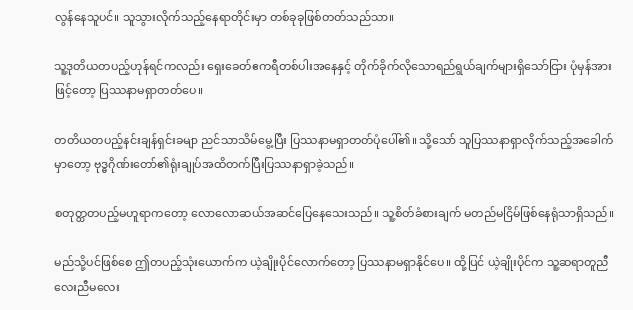လွန်နေသူပင်။ သူသွားလိုက်သည့်နေရာတိုင်းမှာ တစ်ခုခုဖြစ်တတ်သည်သာ။

သူ့ဒုတိယတပည့်ဟုန်ရင်ကလည်း ရှေးခေတ်ဧကရီတစ်ပါးအနေနှင့် တိုက်ခိုက်လိုသောရည်ရွယ်ချက်များရှိသော်ငြား ပုံမှန်အားဖြင့်တော့ ပြဿနာမရှာတတ်ပေ။

တတိယတပည့်နင်းချန်ရှင်းခမျာ ညင်သာသိမ်မွေ့ပြီး ပြဿနာမရှာတတ်ပုံပေါ်၏။ သို့သော် သူပြဿနာရှာလိုက်သည့်အခေါက်မှာတော့ ဗုဒ္ဓဂိုဏ်းတော်၏ရုံးချုပ်အထိတက်ပြီးပြဿနာရှာခဲ့သည်။

စတုတ္ထတပည့်မဟူရာကတော့ လောလောဆယ်အဆင်ပြေနေသေးသည်။ သူ့စိတ်ခံစားချက် မတည်မငြိမ်ဖြစ်နေရုံသာရှိသည်။

မည်သို့ပင်ဖြစ်စေ ဤတပည့်သုံးယောက်က ယဲ့ချိုးပိုင်လောက်တော့ ပြဿနာမရှာနိုင်ပေ။ ထို့ပြင် ယဲ့ချိုးပိုင်က သူ့ဆရာတူညီလေးညီမလေး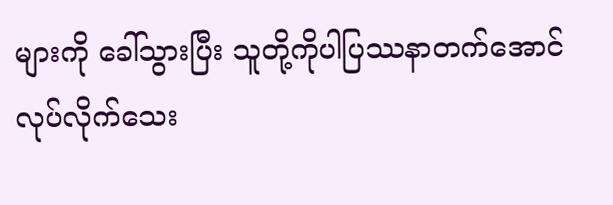များကို ခေါ်သွားပြီး သူတို့ကိုပါပြဿနာတက်အောင်လုပ်လိုက်သေး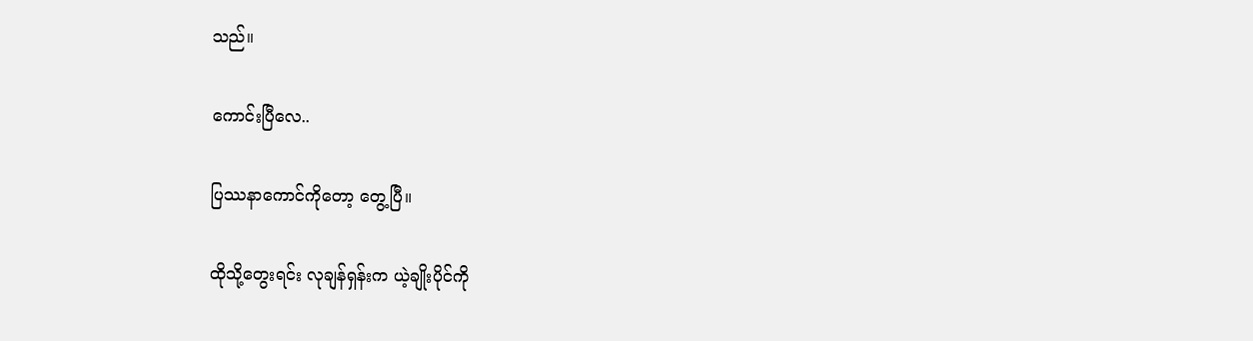သည်။

ကောင်းပြီလေ..

ပြဿနာကောင်ကိုတော့ တွေ့ပြီ။

ထိုသို့တွေးရင်း လုချန်ရှန်းက ယဲ့ချိုးပိုင်ကို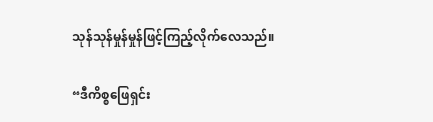သုန်သုန်မှုန်မှုန်ဖြင့်ကြည့်လိုက်လေသည်။

“ဒီကိစ္စဖြေရှင်း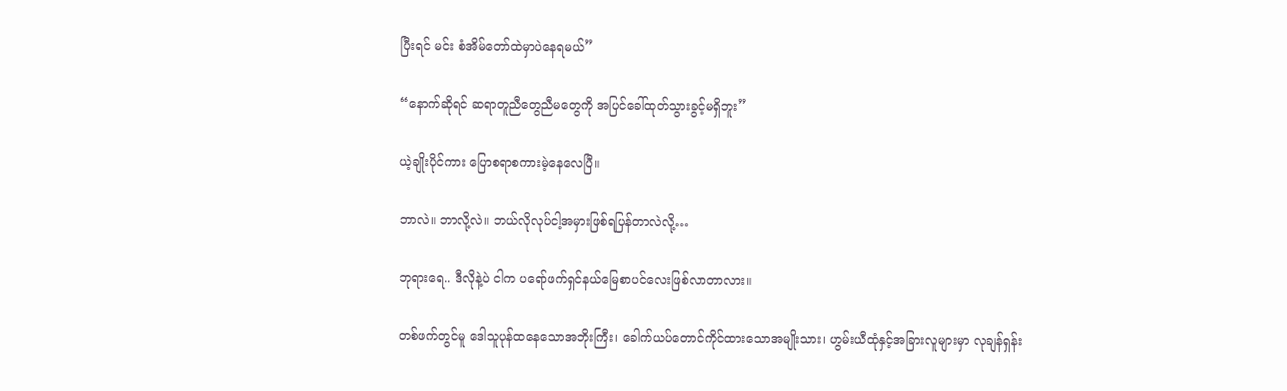ပြီးရင် မင်း စံအိမ်တော်ထဲမှာပဲနေရမယ်”

“နောက်ဆိုရင် ဆရာတူညီတွေညီမတွေကို အပြင်ခေါ်ထုတ်သွားခွင့်မရှိဘူး”

ယဲ့ချိုးပိုင်ကား ပြောစရာစကားမဲ့နေလေပြီ။

ဘာလဲ။ ဘာလို့လဲ။ ဘယ်လိုလုပ်ငါ့အမှားဖြစ်ရပြန်တာလဲလို့…

ဘုရားရေ.. ဒီလိုနဲ့ပဲ ငါက ပရော်ဖက်ရှင်နယ်မြေစာပင်လေးဖြစ်လာတာလား။

တစ်ဖက်တွင်မူ ဒေါသူပုန်ထနေသောအဘိုးကြီး၊ ခေါက်ယပ်တောင်ကိုင်ထားသောအမျိုးသား၊ ဟွမ်းယီထုံနှင့်အခြားလူများမှာ လုချန်ရှန်း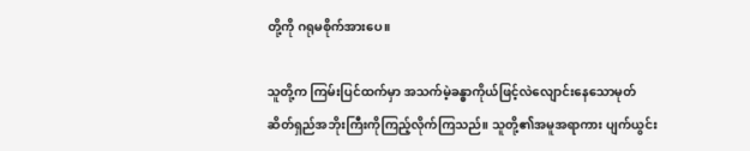တို့ကို ဂရုမစိုက်အားပေ။

သူတို့က ကြမ်းပြင်ထက်မှာ အသက်မဲ့ခန္ဓာကိုယ်ဖြင့်လဲလျောင်းနေသောမုတ်ဆိတ်ရှည်အဘိုးကြီးကိုကြည့်လိုက်ကြသည်။ သူတို့၏အမူအရာကား ပျက်ယွင်း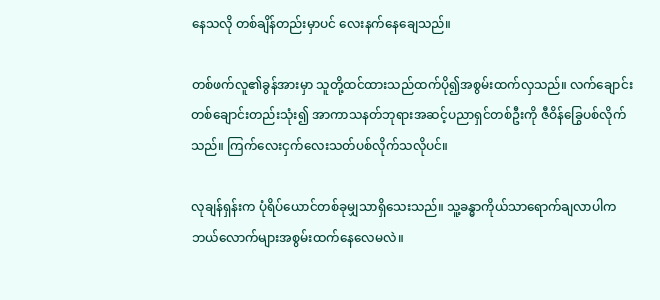နေသလို တစ်ချိန်တည်းမှာပင် လေးနက်နေချေသည်။

တစ်ဖက်လူ၏ခွန်အားမှာ သူတို့ထင်ထားသည်ထက်ပို၍အစွမ်းထက်လှသည်။ လက်ချောင်းတစ်ချောင်းတည်းသုံး၍ အာကာသနတ်ဘုရားအဆင့်ပညာရှင်တစ်ဦးကို ဇီဝိန်ခြွေပစ်လိုက်သည်။ ကြက်လေးငှက်လေးသတ်ပစ်လိုက်သလိုပင်။

လုချန်ရှန်းက ပုံရိပ်ယောင်တစ်ခုမျှသာရှိသေးသည်။ သူ့ခန္ဓာကိုယ်သာရောက်ချလာပါက ဘယ်လောက်များအစွမ်းထက်နေလေမလဲ။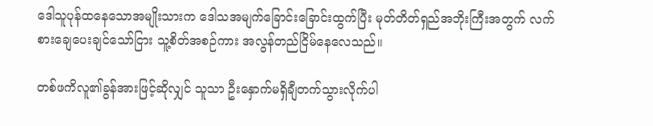ဒေါသူပုန်ထနေသောအမျိုးသားက ဒေါသအမျက်ခြောင်းခြောင်းထွက်ပြီး မုတ်တိတ်ရှည်အဘိုးကြီးအတွက် လက်စားချေပေးချင်သော်ငြား သူ့စိတ်အစဉ်ကား အလွန်တည်ငြိမ်နေလေသည်။

တစ်ဖကိလူ၏ခွန်အားဖြင့်ဆိုလျှင် သူသာ ဦးနှောက်မရှိချီတက်သွားလိုက်ပါ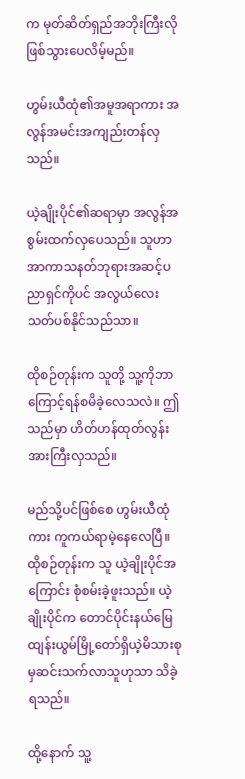က မုတ်ဆိတ်ရှည်အဘိုးကြီးလိုဖြစ်သွားပေလိမ့်မည်။

ဟွမ်းယီထုံ၏အမူအရာကား အလွန်အမင်းအကျည်းတန်လှသည်။

ယဲ့ချိုးပိုင်၏ဆရာမှာ အလွန်အစွမ်းထက်လှပေသည်။ သူဟာ အာကာသနတ်ဘုရားအဆင့်ပညာရှင်ကိုပင် အလွယ်လေးသတ်ပစ်နိုင်သည်သာ။

ထိုစဉ်တုန်းက သူတို့ သူ့ကိုဘာကြောင့်ရန်စမိခဲ့လေသလဲ။ ဤသည်မှာ ဟိတ်ဟန်ထုတ်လွန်းအားကြီးလှသည်။

မည်သို့ပင်ဖြစ်စေ ဟွမ်းယီထုံကား ကူကယ်ရာမဲ့နေလေပြီ။ ထိုစဉ်တုန်းက သူ ယဲ့ချိုးပိုင်အကြောင်း စုံစမ်းခဲ့ဖူးသည်။ ယဲ့ချိုးပိုင်က တောင်ပိုင်းနယ်မြေထျန်းယွမ်မြို့တော်ရှိယဲ့မိသားစုမှဆင်းသက်လာသူဟုသာ သိခဲ့ရသည်။

ထို့နောက် သူ့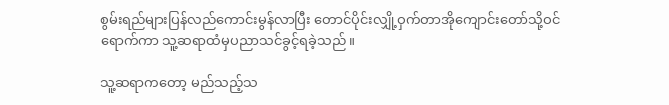စွမ်းရည်များပြန်လည်ကောင်းမွန်လာပြီး တောင်ပိုင်းလျှို့ဝှက်တာအိုကျောင်းတော်သို့ဝင်ရောက်ကာ သူ့ဆရာထံမှပညာသင်ခွင့်ရခဲ့သည်။

သူ့ဆရာကတော့ မည်သည့်သ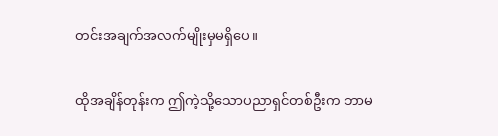တင်းအချက်အလက်မျိုးမှမရှိပေ။

ထိုအချိန်တုန်းက ဤကဲ့သို့သောပညာရှင်တစ်ဦးက ဘာမ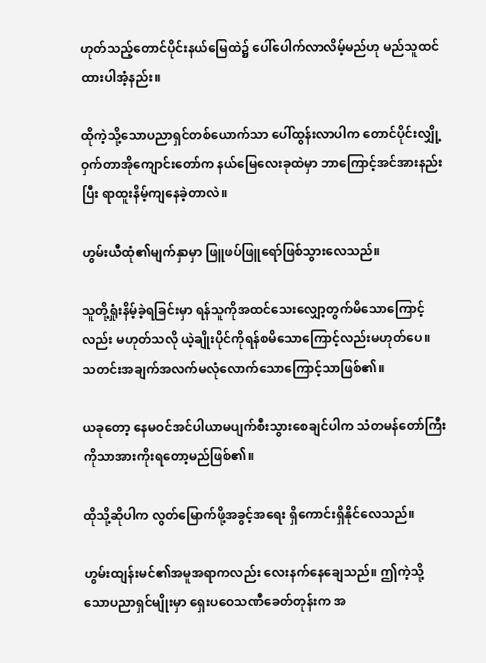ဟုတ်သည့်တောင်ပိုင်းနယ်မြေထဲ၌ ပေါ်ပေါက်လာလိမ့်မည်ဟု မည်သူထင်ထားပါအံ့နည်း။

ထိုကဲ့သို့သောပညာရှင်တစ်ယောက်သာ ပေါ်ထွန်းလာပါက တောင်ပိုင်းလျှို့ဝှက်တာအိုကျောင်းတော်က နယ်မြေလေးခုထဲမှာ ဘာကြောင့်အင်အားနည်းပြီး ရာထူးနိမ့်ကျနေခဲ့တာလဲ။

ဟွမ်းယီထုံ၏မျက်နှာမှာ ဖြူဖပ်ဖြူရော်ဖြစ်သွားလေသည်။

သူတို့ရှုံးနိမ့်ခဲ့ရခြင်းမှာ ရန်သူကိုအထင်သေးလျှော့တွက်မိသောကြောင့်လည်း မဟုတ်သလို ယဲ့ချိုးပိုင်ကိုရန်စမိသောကြောင့်လည်းမဟုတ်ပေ။ သတင်းအချက်အလက်မလုံလောက်သောကြောင့်သာဖြစ်၏။

ယခုတော့ နေမဝင်အင်ပါယာမပျက်စီးသွားစေချင်ပါက သံတမန်တော်ကြီးကိုသာအားကိုးရတော့မည်ဖြစ်၏။

ထိုသို့ဆိုပါက လွတ်မြောက်ဖို့အခွင့်အရေး ရှိကောင်းရှိနိုင်လေသည်။

ဟွမ်းထျန်းမင်၏အမူအရာကလည်း လေးနက်နေချေသည်။ ဤကဲ့သို့သောပညာရှင်မျိုးမှာ ရှေးပဝေသဏီခေတ်တုန်းက အ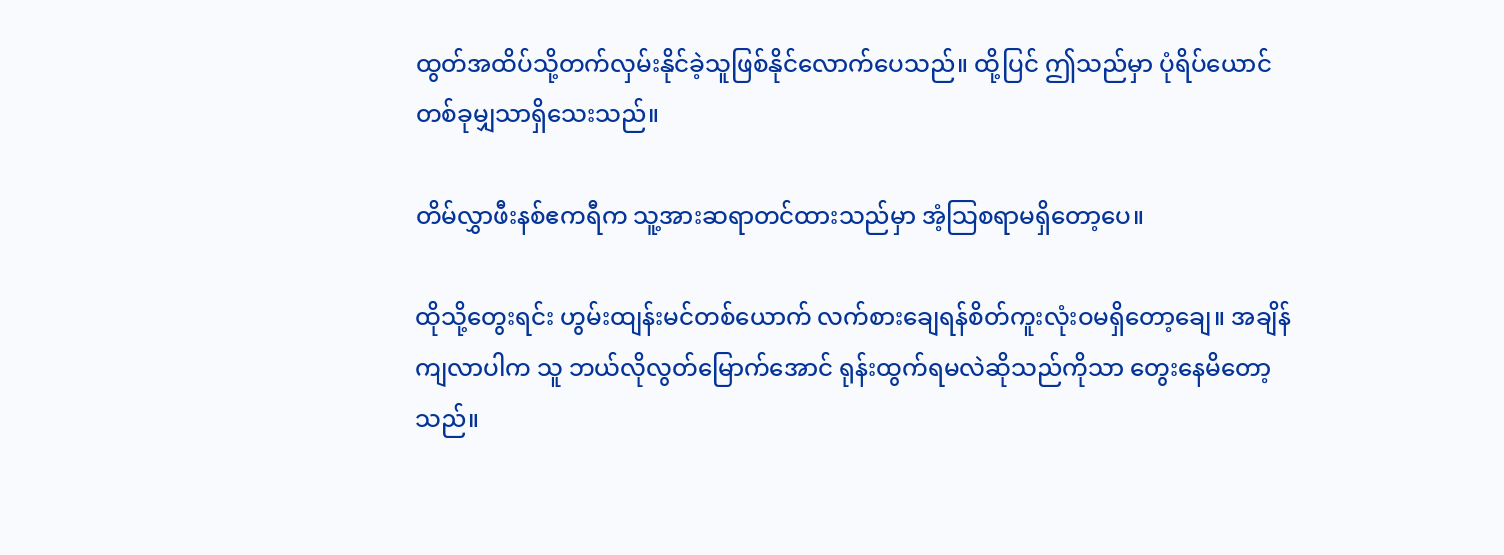ထွတ်အထိပ်သို့တက်လှမ်းနိုင်ခဲ့သူဖြစ်နိုင်လောက်ပေသည်။ ထို့ပြင် ဤသည်မှာ ပုံရိပ်ယောင်တစ်ခုမျှသာရှိသေးသည်။

တိမ်လွှာဖီးနစ်ဧကရီက သူ့အားဆရာတင်ထားသည်မှာ အံ့သြစရာမရှိတော့ပေ။

ထိုသို့တွေးရင်း ဟွမ်းထျန်းမင်တစ်ယောက် လက်စားချေရန်စိတ်ကူးလုံးဝမရှိတော့ချေ။ အချိန်ကျလာပါက သူ ဘယ်လိုလွတ်မြောက်အောင် ရုန်းထွက်ရမလဲဆိုသည်ကိုသာ တွေးနေမိတော့သည်။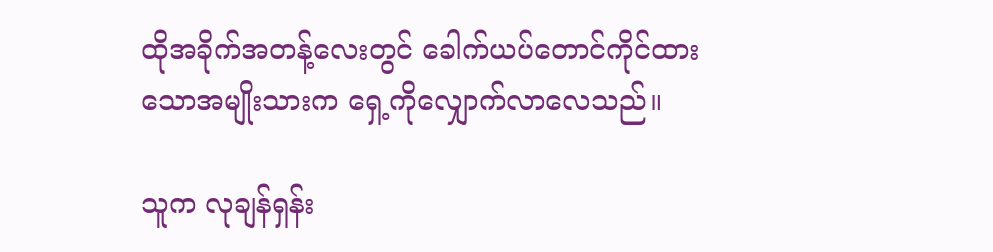ထိုအခိုက်အတန့်လေးတွင် ခေါက်ယပ်တောင်ကိုင်ထားသောအမျိုးသားက ရှေ့ကိုလျှောက်လာလေသည်။

သူက လုချန်ရှန်း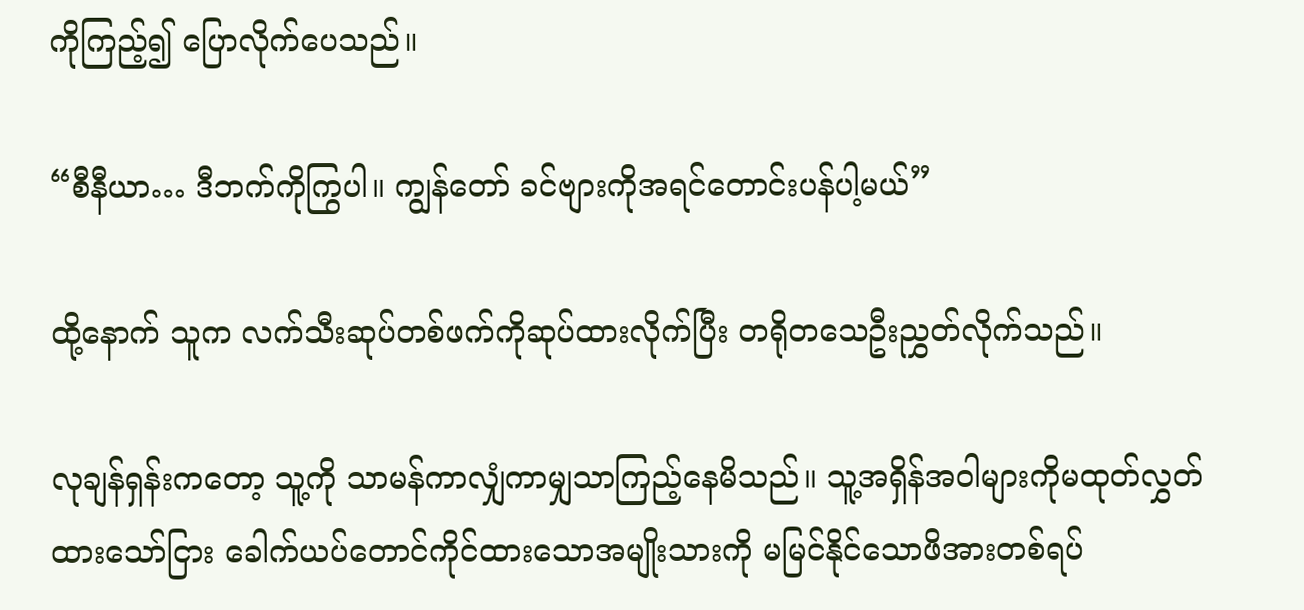ကိုကြည့်၍ ပြောလိုက်ပေသည်။

“စီနီယာ… ဒီဘက်ကိုကြွပါ။ ကျွန်တော် ခင်ဗျားကိုအရင်တောင်းပန်ပါ့မယ်”

ထို့နောက် သူက လက်သီးဆုပ်တစ်ဖက်ကိုဆုပ်ထားလိုက်ပြီး တရိုတသေဦးညွှတ်လိုက်သည်။

လုချန်ရှန်းကတော့ သူ့ကို သာမန်ကာလျှံကာမျှသာကြည့်နေမိသည်။ သူ့အရှိန်အဝါများကိုမထုတ်လွှတ်ထားသော်ငြား ခေါက်ယပ်တောင်ကိုင်ထားသောအမျိုးသားကို မမြင်နိုင်သောဖိအားတစ်ရပ်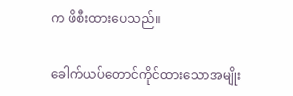က ဖိစီးထားပေသည်။

ခေါက်ယပ်တောင်ကိုင်ထားသောအမျိုး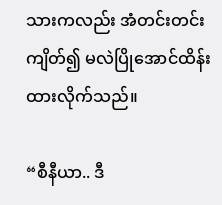သားကလည်း အံတင်းတင်းကျိတ်၍ မလဲပြိုအောင်ထိန်းထားလိုက်သည်။

“စီနီယာ.. ဒီ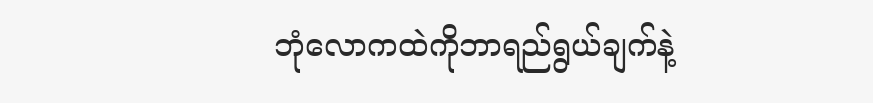ဘုံလောကထဲကိုဘာရည်ရွယ်ချက်နဲ့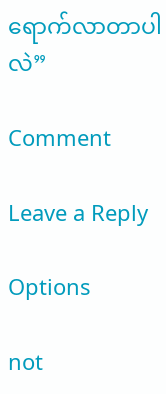ရောက်လာတာပါလဲ”

Comment

Leave a Reply

Options

not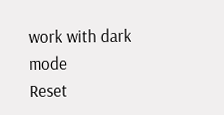work with dark mode
Reset